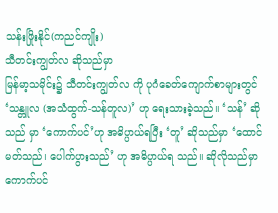သန်းဖြိုးနိုင်(ကညင်ကျိုး)
သီတင်းကျွတ်လ ဆိုသည်မှာ
မြန်မာ့သမိုင်း၌ သီတင်းကျွတ်လ ကို ပုဂံခေတ်ကျောက်စာများတွင် ‘သန္တူလ (အသံထွက်-သန်တူလ)’ ဟု ရေးသားခဲ့သည်။ ‘သန်’ ဆိုသည် မှာ ‘ကောက်ပင်’ဟု အဓိပ္ပာယ်ရပြီး ‘တူ’ ဆိုသည်မှာ ‘ထောင်မတ်သည်၊ ပေါက်ပွားသည်’ ဟု အဓိပ္ပာယ်ရ သည်။ ဆိုလိုသည်မှာ ကောက်ပင်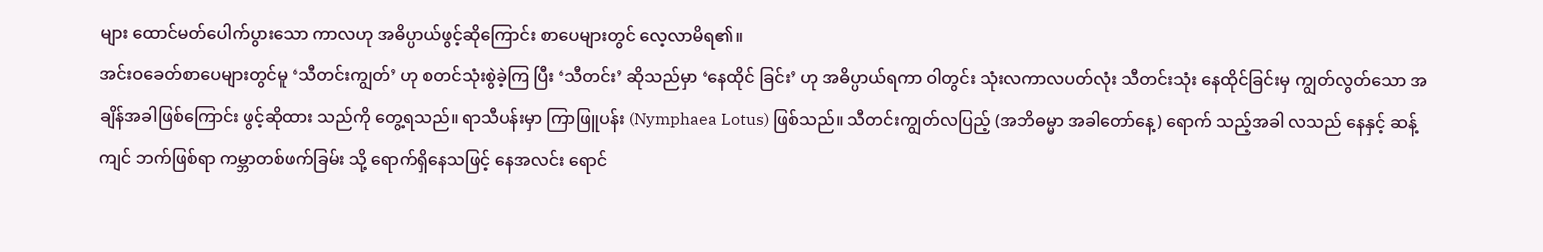များ ထောင်မတ်ပေါက်ပွားသော ကာလဟု အဓိပ္ပာယ်ဖွင့်ဆိုကြောင်း စာပေများတွင် လေ့လာမိရ၏။
အင်းဝခေတ်စာပေများတွင်မူ ‘သီတင်းကျွတ်’ ဟု စတင်သုံးစွဲခဲ့ကြ ပြီး ‘သီတင်း’ ဆိုသည်မှာ ‘နေထိုင် ခြင်း’ ဟု အဓိပ္ပာယ်ရကာ ဝါတွင်း သုံးလကာလပတ်လုံး သီတင်းသုံး နေထိုင်ခြင်းမှ ကျွတ်လွတ်သော အချိန်အခါဖြစ်ကြောင်း ဖွင့်ဆိုထား သည်ကို တွေ့ရသည်။ ရာသီပန်းမှာ ကြာဖြူပန်း (Nymphaea Lotus) ဖြစ်သည်။ သီတင်းကျွတ်လပြည့် (အဘိဓမ္မာ အခါတော်နေ့) ရောက် သည့်အခါ လသည် နေနှင့် ဆန့်ကျင် ဘက်ဖြစ်ရာ ကမ္ဘာတစ်ဖက်ခြမ်း သို့ ရောက်ရှိနေသဖြင့် နေအလင်း ရောင်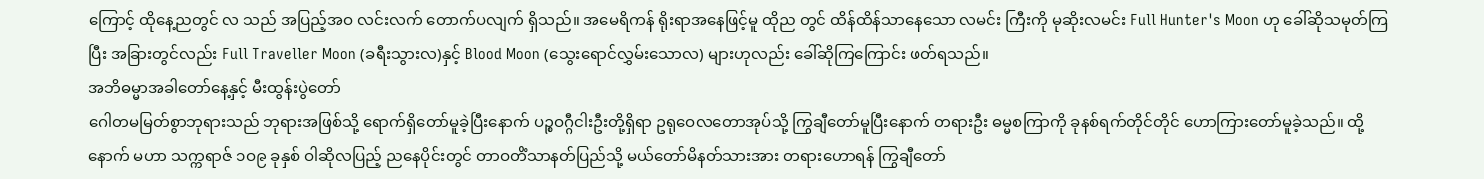ကြောင့် ထိုနေ့ညတွင် လ သည် အပြည့်အဝ လင်းလက် တောက်ပလျက် ရှိသည်။ အမေရိကန် ရိုးရာအနေဖြင့်မူ ထိုည တွင် ထိန်ထိန်သာနေသော လမင်း ကြီးကို မုဆိုးလမင်း Full Hunter's Moon ဟု ခေါ်ဆိုသမုတ်ကြပြီး အခြားတွင်လည်း Full Traveller Moon (ခရီးသွားလ)နှင့် Blood Moon (သွေးရောင်လွှမ်းသောလ) များဟုလည်း ခေါ်ဆိုကြကြောင်း ဖတ်ရသည်။
အဘိဓမ္မာအခါတော်နေ့နှင့် မီးထွန်းပွဲတော်
ဂေါတမမြတ်စွာဘုရားသည် ဘုရားအဖြစ်သို့ ရောက်ရှိတော်မူခဲ့ပြီးနောက် ပဉ္စဝဂ္ဂီငါးဦးတို့ရှိရာ ဥရုဝေလတောအုပ်သို့ ကြွချီတော်မူပြီးနောက် တရားဦး ဓမ္မစကြာကို ခုနစ်ရက်တိုင်တိုင် ဟောကြားတော်မူခဲ့သည်။ ထို့နောက် မဟာ သက္ကရာဇ် ၁ဝ၉ ခုနှစ် ဝါဆိုလပြည့် ညနေပိုင်းတွင် တာဝတိံသာနတ်ပြည်သို့ မယ်တော်မိနတ်သားအား တရားဟောရန် ကြွချီတော်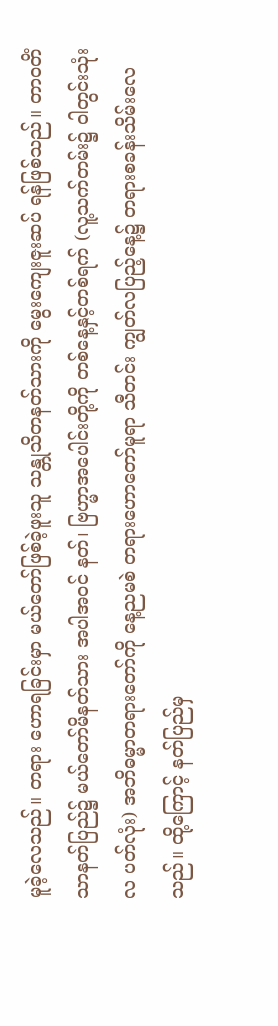မူခဲ့လေသည်။ တရား ဟောရခြင်းမှာ မယ်တော်ဖြစ်ခဲ့ဖူးသူ သန္တုသိတနတ်သားကို မွေးကျေးဇူးဆပ် ရန်ဖြစ်သည်။ တာဝတိံသာနတ်ပြည်၌ မယ်တော်မိနတ်သား အပါအဝင် နတ်၊ ဗြဟ္မာအပေါင်းတို့ကို တစ်နေ့နှင့်တစ်ရက် (လူ့သက်တမ်း၌ ဝါတွင်းသုံးလ ပတ်လုံး) အဘိဓမ္မာတရားတော်ကို နေ့ညမစဲ တရားဟောတော်မူရာ သီတင်း ကျွတ်လပြည့်နေ့၌ တရားစခန်းသိမ်းလေသည်။ ထို့ကြောင့် နတ်ပြည်မှ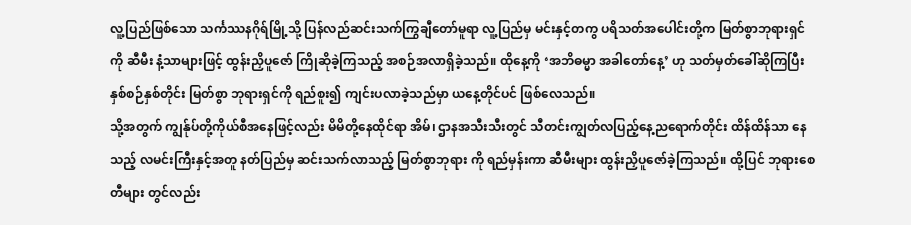လူ့ပြည်ဖြစ်သော သင်္ကဿနဂိုရ်မြို့သို့ ပြန်လည်ဆင်းသက်ကြွချီတော်မူရာ လူ့ပြည်မှ မင်းနှင့်တကွ ပရိသတ်အပေါင်းတို့က မြတ်စွာဘုရားရှင်ကို ဆီမီး နံ့သာများဖြင့် ထွန်းညှိပူဇော် ကြိုဆိုခဲ့ကြသည့် အစဉ်အလာရှိခဲ့သည်။ ထိုနေ့ကို ‘အဘိဓမ္မာ အခါတော်နေ့’ ဟု သတ်မှတ်ခေါ်ဆိုကြပြီး နှစ်စဉ်နှစ်တိုင်း မြတ်စွာ ဘုရားရှင်ကို ရည်စူး၍ ကျင်းပလာခဲ့သည်မှာ ယနေ့တိုင်ပင် ဖြစ်လေသည်။
သို့အတွက် ကျွန်ုပ်တို့ကိုယ်စီအနေဖြင့်လည်း မိမိတို့နေထိုင်ရာ အိမ်၊ ဌာနအသီးသီးတွင် သီတင်းကျွတ်လပြည့်နေ့ညရောက်တိုင်း ထိန်ထိန်သာ နေသည့် လမင်းကြီးနှင့်အတူ နတ်ပြည်မှ ဆင်းသက်လာသည့် မြတ်စွာဘုရား ကို ရည်မှန်းကာ ဆီမီးများ ထွန်းညှိပူဇော်ခဲ့ကြသည်။ ထို့ပြင် ဘုရားစေတီများ တွင်လည်း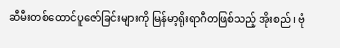ဆီမီးတစ်ထောင်ပူဇော်ခြင်းများကို မြန်မာ့ရိုးရာဂီတဖြစ်သည့် အိုးစည်၊ ဗုံ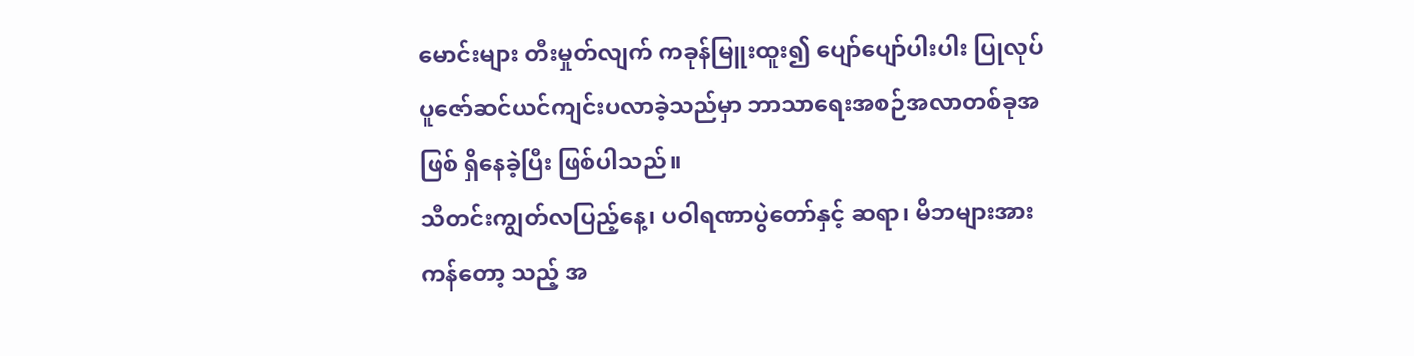မောင်းများ တီးမှုတ်လျက် ကခုန်မြူးထူး၍ ပျော်ပျော်ပါးပါး ပြုလုပ် ပူဇော်ဆင်ယင်ကျင်းပလာခဲ့သည်မှာ ဘာသာရေးအစဉ်အလာတစ်ခုအဖြစ် ရှိနေခဲ့ပြီး ဖြစ်ပါသည်။
သီတင်းကျွတ်လပြည့်နေ့၊ ပဝါရဏာပွဲတော်နှင့် ဆရာ၊ မိဘများအား ကန်တော့ သည့် အ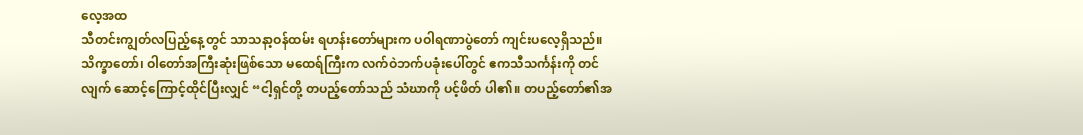လေ့အထ
သီတင်းကျွတ်လပြည့်နေ့တွင် သာသနာ့ဝန်ထမ်း ရဟန်းတော်များက ပဝါရဏာပွဲတော် ကျင်းပလေ့ရှိသည်။ သိက္ခာတော်၊ ဝါတော်အကြီးဆုံးဖြစ်သော မထေရ်ကြီးက လက်ဝဲဘက်ပခုံးပေါ်တွင် ဧကသီသင်္ကန်းကို တင်လျက် ဆောင့်ကြောင့်ထိုင်ပြီးလျှင် “ငါ့ရှင်တို့ တပည့်တော်သည် သံဃာကို ပင့်ဖိတ် ပါ၏။ တပည့်တော်၏အ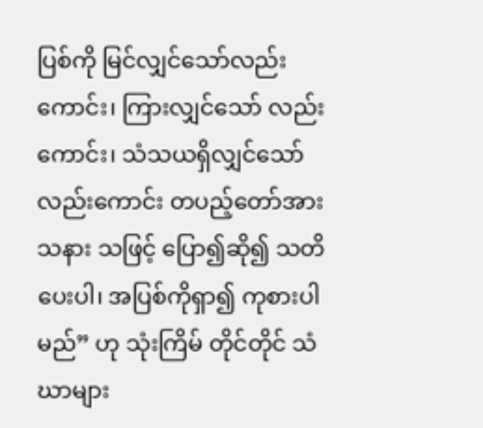ပြစ်ကို မြင်လျှင်သော်လည်းကောင်း၊ ကြားလျှင်သော် လည်းကောင်း၊ သံသယရှိလျှင်သော်လည်းကောင်း တပည့်တော်အား သနား သဖြင့် ပြော၍ဆို၍ သတိပေးပါ၊ အပြစ်ကိုရှာ၍ ကုစားပါမည်” ဟု သုံးကြိမ် တိုင်တိုင် သံဃာများ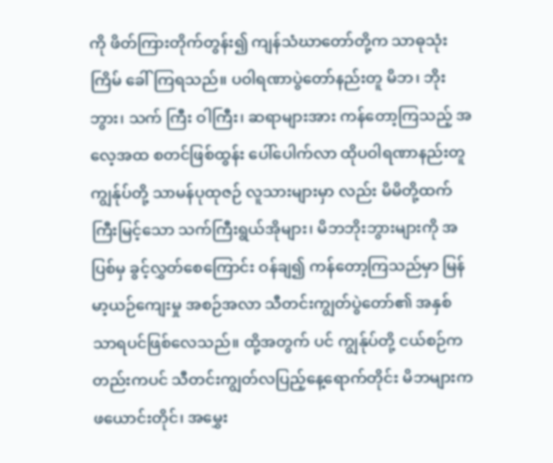ကို ဖိတ်ကြားတိုက်တွန်း၍ ကျန်သံဃာတော်တို့က သာဓုသုံးကြိမ် ခေါ်ကြရသည်။ ပဝါရဏာပွဲတော်နည်းတူ မိဘ၊ ဘိုးဘွား၊ သက် ကြီး ဝါကြီး၊ ဆရာများအား ကန်တော့ကြသည့် အလေ့အထ စတင်ဖြစ်ထွန်း ပေါ်ပေါက်လာ ထိုပဝါရဏာနည်းတူ ကျွန်ုပ်တို့ သာမန်ပုထုဇဉ် လူသားများမှာ လည်း မိမိတို့ထက်ကြီးမြင့်သော သက်ကြီးရွယ်အိုများ၊ မိဘဘိုးဘွားများကို အပြစ်မှ ခွင့်လွှတ်စေကြောင်း ဝန်ချ၍ ကန်တော့ကြသည်မှာ မြန်မာ့ယဉ်ကျေးမှု အစဉ်အလာ သီတင်းကျွတ်ပွဲတော်၏ အနှစ်သာရပင်ဖြစ်လေသည်။ ထို့အတွက် ပင် ကျွန်ုပ်တို့ ငယ်စဉ်ကတည်းကပင် သီတင်းကျွတ်လပြည့်နေ့ရောက်တိုင်း မိဘများက ဖယောင်းတိုင်၊ အမွှေး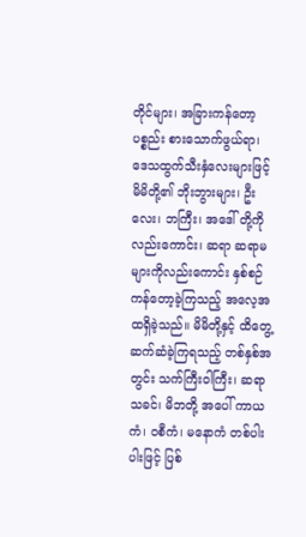တိုင်များ၊ အခြားကန်တော့ပစ္စည်း စားသောက်ဖွယ်ရာ၊ ဒေသထွက်သီးနှံလေးများဖြင့် မိမိတို့၏ ဘိုးဘွားများ၊ ဦးလေး၊ ဘကြီး၊ အဒေါ် တို့ကိုလည်းကောင်း၊ ဆရာ ဆရာမများကိုလည်းကောင်း နှစ်စဉ်ကန်တော့ခဲ့ကြသည့် အလေ့အထရှိခဲ့သည်။ မိမိတို့နှင့် ထိတွေ့ ဆက်ဆံခဲ့ကြရသည့် တစ်နှစ်အတွင်း သက်ကြီးဝါကြီး၊ ဆရာသခင်၊ မိဘတို့ အပေါ် ကာယကံ၊ ဝစီကံ၊ မနောကံ တစ်ပါးပါးဖြင့် ပြစ်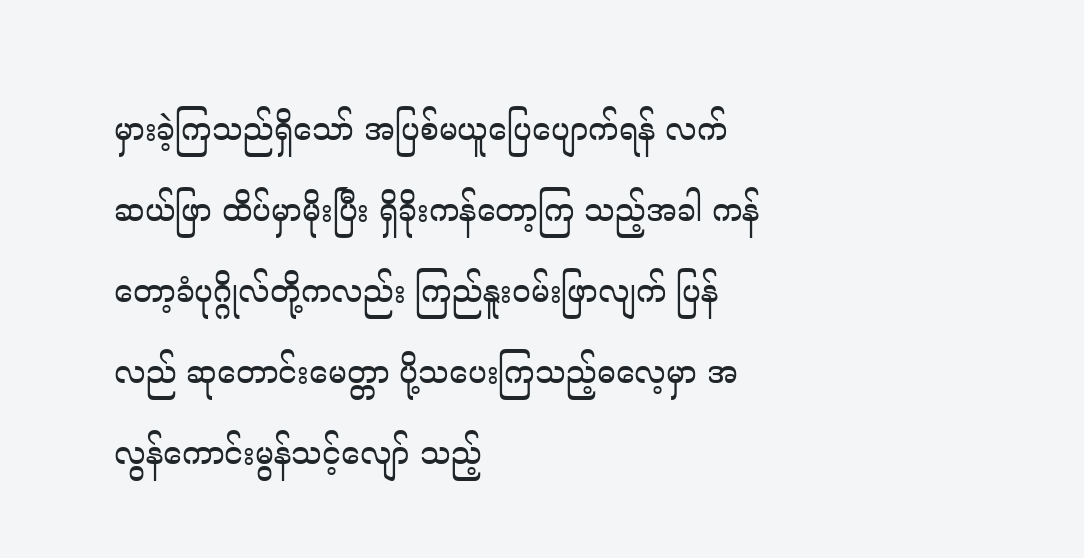မှားခဲ့ကြသည်ရှိသော် အပြစ်မယူပြေပျောက်ရန် လက်ဆယ်ဖြာ ထိပ်မှာမိုးပြီး ရှိခိုးကန်တော့ကြ သည့်အခါ ကန်တော့ခံပုဂ္ဂိုလ်တို့ကလည်း ကြည်နူးဝမ်းဖြာလျက် ပြန်လည် ဆုတောင်းမေတ္တာ ပို့သပေးကြသည့်ဓလေ့မှာ အလွန်ကောင်းမွန်သင့်လျော် သည့်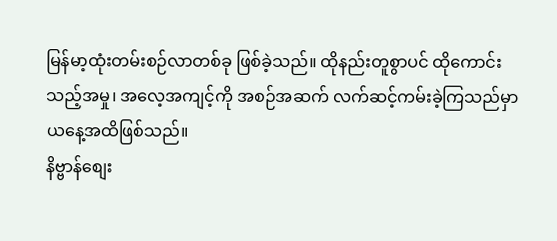မြန်မာ့ထုံးတမ်းစဉ်လာတစ်ခု ဖြစ်ခဲ့သည်။ ထိုနည်းတူစွာပင် ထိုကောင်း သည့်အမှု၊ အလေ့အကျင့်ကို အစဉ်အဆက် လက်ဆင့်ကမ်းခဲ့ကြသည်မှာ ယနေ့အထိဖြစ်သည်။
နိဗ္ဗာန်စျေး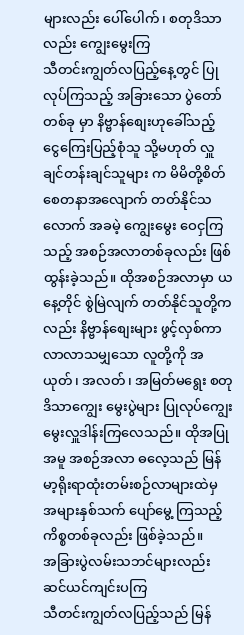များလည်း ပေါ်ပေါက်၊ စတုဒိသာလည်း ကျွေးမွေးကြ
သီတင်းကျွတ်လပြည့်နေ့တွင် ပြုလုပ်ကြသည့် အခြားသော ပွဲတော်တစ်ခု မှာ နိဗ္ဗာန်စျေးဟုခေါ်သည့် ငွေကြေးပြည့်စုံသူ သို့မဟုတ် လှူချင်တန်းချင်သူများ က မိမိတို့စိတ်စေတနာအလျောက် တတ်နိုင်သလောက် အခမဲ့ ကျွေးမွေး ဝေငှကြသည့် အစဉ်အလာတစ်ခုလည်း ဖြစ်ထွန်းခဲ့သည်။ ထိုအစဉ်အလာမှာ ယနေ့တိုင် စွဲမြဲလျက် တတ်နိုင်သူတို့ကလည်း နိဗ္ဗာန်စျေးများ ဖွင့်လှစ်ကာ လာလာသမျှသော လူတို့ကို အယုတ်၊ အလတ်၊ အမြတ်မရွေး စတုဒိသာကျွေး မွေးပွဲများ ပြုလုပ်ကျွေးမွေးလှူဒါန်းကြလေသည်။ ထိုအပြုအမူ အစဉ်အလာ ဓလေ့သည် မြန်မာ့ရိုးရာထုံးတမ်းစဉ်လာများထဲမှ အများနှစ်သက် ပျော်မွေ့ ကြသည့် ကိစ္စတစ်ခုလည်း ဖြစ်ခဲ့သည်။
အခြားပွဲလမ်းသဘင်များလည်း ဆင်ယင်ကျင်းပကြ
သီတင်းကျွတ်လပြည့်သည် မြန်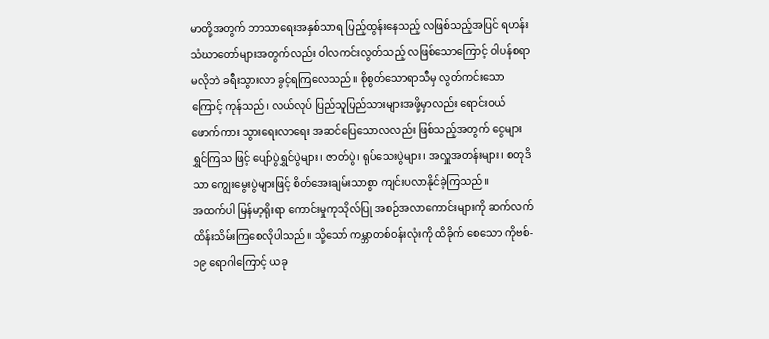မာတို့အတွက် ဘာသာရေးအနှစ်သာရ ပြည့်ထွန်းနေသည့် လဖြစ်သည့်အပြင် ရဟန်းသံဃာတော်များအတွက်လည်း ဝါလကင်းလွတ်သည့် လဖြစ်သောကြောင့် ဝါပန်စရာ မလိုဘဲ ခရီးသွားလာ ခွင့်ရကြလေသည်။ စိုစွတ်သောရာသီမှ လွတ်ကင်းသောကြောင့် ကုန်သည်၊ လယ်လုပ် ပြည်သူပြည်သားများအဖို့မှာလည်း ရောင်းဝယ်ဖောက်ကား သွားရေးလာရေး အဆင်ပြေသောလလည်း ဖြစ်သည့်အတွက် ငွေများရွှင်ကြသ ဖြင့် ပျော်ပွဲရွှင်ပွဲများ၊ ဇာတ်ပွဲ၊ ရုပ်သေးပွဲများ၊ အလှူအတန်းများ၊ စတုဒိသာ ကျွေးမွေးပွဲများဖြင့် စိတ်အေးချမ်းသာစွာ ကျင်းပလာနိုင်ခဲ့ကြသည်။
အထက်ပါ မြန်မာ့ရိုးရာ ကောင်းမှုကုသိုလ်ပြု အစဉ်အလာကောင်းများကို ဆက်လက်ထိန်းသိမ်းကြစေလိုပါသည်။ သို့သော် ကမ္ဘာတစ်ဝန်းလုံးကို ထိခိုက် စေသော ကိုဗစ်- ၁၉ ရောဂါကြောင့် ယခု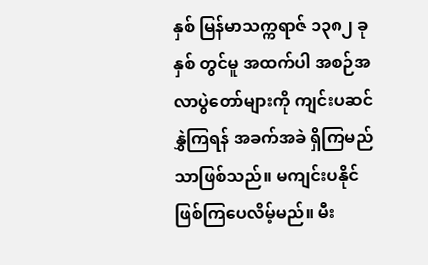နှစ် မြန်မာသက္ကရာဇ် ၁၃၈၂ ခုနှစ် တွင်မူ အထက်ပါ အစဉ်အလာပွဲတော်များကို ကျင်းပဆင်နွှဲကြရန် အခက်အခဲ ရှိကြမည်သာဖြစ်သည်။ မကျင်းပနိုင် ဖြစ်ကြပေလိမ့်မည်။ မီး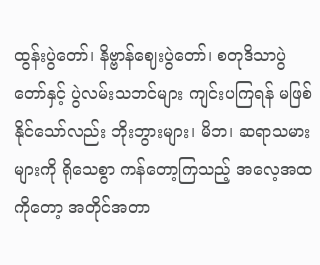ထွန်းပွဲတော်၊ နိဗ္ဗာန်ဈေးပွဲတော်၊ စတုဒိသာပွဲတော်နှင့် ပွဲလမ်းသဘင်များ ကျင်းပကြရန် မဖြစ်နိုင်သော်လည်း ဘိုးဘွားများ၊ မိဘ၊ ဆရာသမားများကို ရိုသေစွာ ကန်တော့ကြသည့် အလေ့အထကိုတော့ အတိုင်အတာ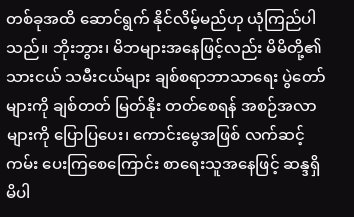တစ်ခုအထိ ဆောင်ရွက် နိုင်လိမ့်မည်ဟု ယုံကြည်ပါသည်။ ဘိုးဘွား၊ မိဘများအနေဖြင့်လည်း မိမိတို့၏ သားငယ် သမီးငယ်များ ချစ်စရာဘာသာရေး ပွဲတော်များကို ချစ်တတ် မြတ်နိုး တတ်စေရန် အစဉ်အလာများကို ပြောပြပေး၊ ကောင်းမွေအဖြစ် လက်ဆင့်ကမ်း ပေးကြစေကြောင်း စာရေးသူအနေဖြင့် ဆန္ဒရှိမိပါ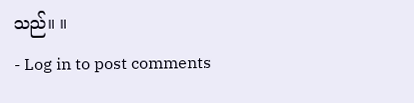သည်။ ။
- Log in to post comments